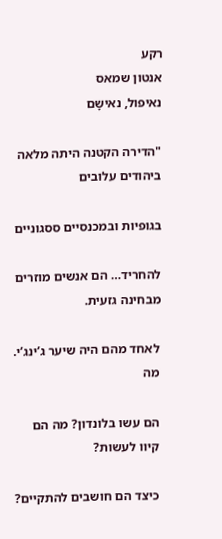רקע
אנטון שמאס
נאיפול, נאישָם

"הדירה הקטנה היתה מלאה ביהודים עלובים

בגופיות ובמכנסיים ססגוניים

להחריד… הם אנשים מוזרים מבחינה גזעית.

לאחד מהם היה שיער ג’ינג’י. מה

הם עשו בלונדון? מה הם קיוו לעשות?

כיצד הם חושבים להתקיים?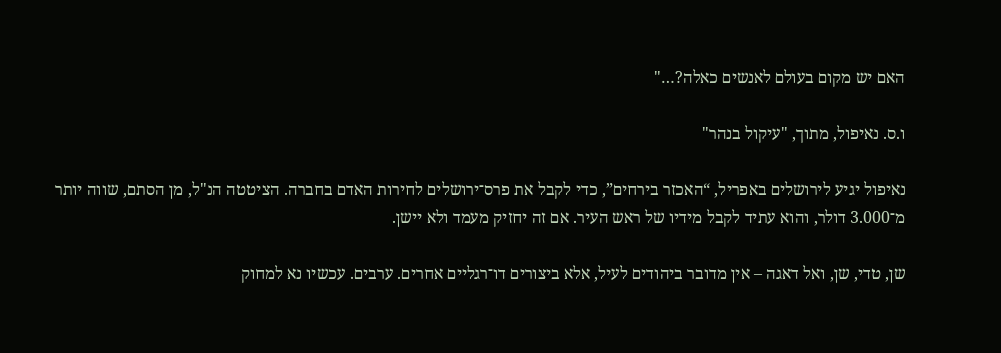האם יש מקום בעולם לאנשים כאלה?…"

ו.ס. נאיפול, מתוך, "עיקול בנהר"

נאיפול יגיע לירושלים באפריל, “האכזר בירחים”, כדי לקבל את פרס־ירושלים לחירות האדם בחברה. הציטטה הנ"ל, מן הסתם, שווה יותר מ־3.000 דולר, והוא עתיד לקבל מידיו של ראש העיר. אם זה יחזיק מעמד ולא יישן.

שן, טדי, שן, ואל דאגה – אין מדובר ביהודים לעיל, אלא ביצורים דו־רגליים אחרים. ערבים. עכשיו נא למחוק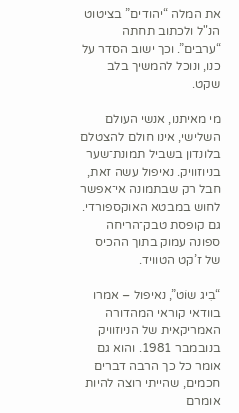את המלה “יהודים” בציטוט הנ"ל ולכתוב תחתה “ערבים”. וכך ישוב הסדר על כנו, ונוכל להמשיך בלב שקט.

מי מאיתנו, אנשי העולם השלישי, אינו חולם להצטלם בלונדון בשביל תמונת־שער בניוזוויק. נאיפול עשה זאת, חבל רק שבתמונה אי־אפשר לחוש במבטא האוקספורדי. גם קופסת טבק־הריחה ספונה עמוק בתוך ההכיס של ז’קט הטוויד.

“בִיג שוֹט”, נאיפול – אמרו בוודאי קוראי המהדורה האמריקאית של הניוזוויק בנובמבר 1981. והוא גם אומר כל כך הרבה דברים חכמים, שהייתי רוצה להיות אומרם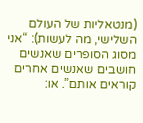(מנטאליות של העולם השלישי, מה לעשות): “אני מסוג הסופרים שאנשים חושבים שאנשים אחרים קוראים אותם”. או: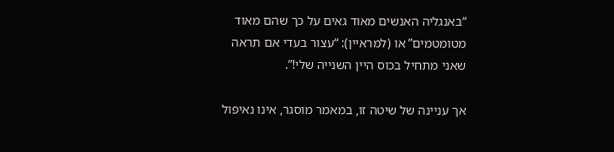“באנגליה האנשים מאוד גאים על כך שהם מאוד מטומטמים” או (למראיין): “עצור בעדי אם תראה שאני מתחיל בכוס היין השנייה שלי!”.

אך עניינה של שיטה זו, במאמר מוסגר, אינו נאיפול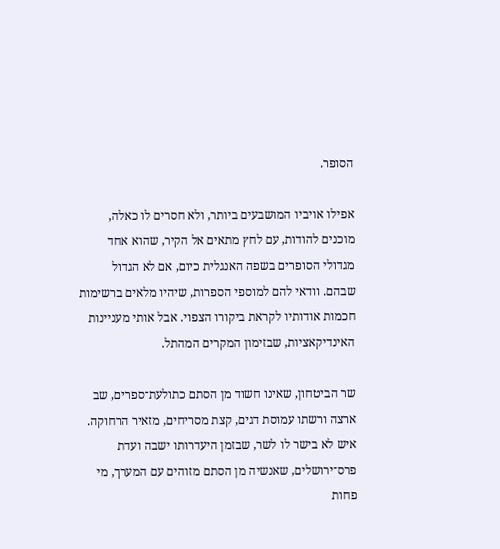הסופר.

אפילו אויביו המושבעים ביותר, ולא חסרים לו כאלה, מוכנים להודות, עם לחץ מתאים אל הקיר, שהוא אחד מגדולי הסופרים בשפה האנגלית כיום, אם לא הגדול שבהם. וודאי להם למוספי הספרות, שיהיו מלאים ברשימות חכמות אודותיו לקראת ביקורו הצפוי. אבל אותי מעניינות האינדיקאציות, שבזימון המקרים המהתל.

שר הביטחון, שאינו חשוד מן הסתם כתולעת־ספרים, שב ארצה ורשתו עמוסת דגים, קצת מסריחים, מזאיר הרחוקה. איש לא בישר לו לשר, שבזמן היעדרותו ישבה ועדת פרס־ירושלים, שאנשיה מן הסתם מזוהים עם המערך, מי פחות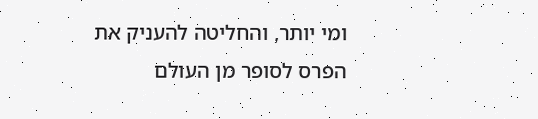ומי יותר, והחליטה להעניק את הפרס לסופר מן העולם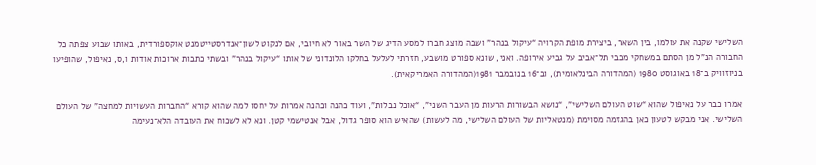השלישי שקנה את עולמו, בין השאר, ביצירת מופת הקרויה “עיקול בנהר” ושבה מוצג חברו למסע הדיג של השר באור לא חיובי, אם לנקוט לשון־אנדרסטייטמנט אוקספורדית, באותו שבוע צפתה כל החבורה הנ"ל מן הסתם במשחקי מכבי תל־אביב על גביע אירופה. ואני, שונא ספורט מושבע, חזרתי לעלעל בחלקו הלונדוני של אותו “עיקול בנהר” ובשתי כתבות ארוכות אודות ו,ס, נאיפול, שהופיעו בניוזוויק ב־18 באוגוסט 1980 (המהדורה הבינלאומית), וב־16 בנובמבר 1981(המהדורה האמריקאית).

אמרו כבר על נאיפול שהוא “שוט העולם השלישי”, “נושא הבשורות הרעות מן העבר השני”, “אוכל נבלות”, ועוד כהנה וכהנה אמרות על יחסו למה שהוא קורא “החברות העשויות למחצה” של העולם השלישי. אני מבקש לטעון כאן בהגזמה מסוימת (מנטאליות של העולם השלישי, מה לעשות) שהאיש הוא סופר גדול, אבל אנטישמי קטן. ונא לא לשכוח את העובדה הלא־נעימה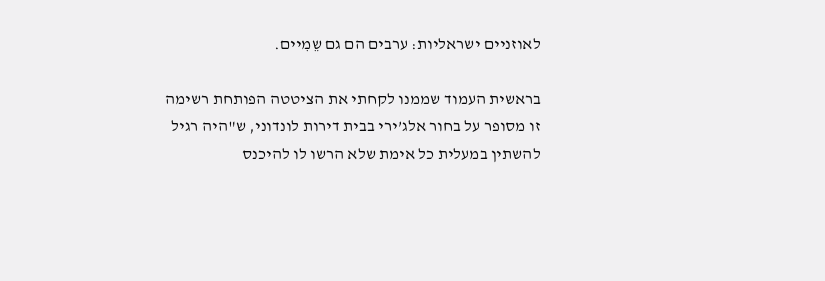לאוזניים ישראליות: ערבים הם גם שֵמִיים.

בראשית העמוד שממנו לקחתי את הציטטה הפותחת רשימה זו מסופר על בחור אלג’ירי בבית דירות לונדוני, ש"היה רגיל להשתין במעלית כל אימת שלא הרשו לו להיכנס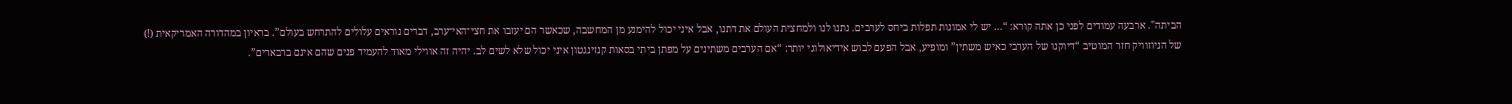הביתה". ארבעה עמודים לפני כן אתה קורא: “… יש לי אמונות תפלות ביחס לערבים. נתנו לנו ולמחצית העולם את דתנו, אבל איני יכול להימנע מן המחשבה, שכאשר הם יעזבו את חצי־האי־ערב, דברים נוראים עלולים להתרחש בעולם”. בראיון במהדורה האמריקאית (!) של הניוזוויק חזר המוטיב “דיוקנו של הערבי כאיש משתין” ומופיע, אבל הפעם לבוש אידיאולוגי יותר: “אם הערבים משתינים על מפתן ביתי בסאות קנזינגטון איני יכול שלא לשים לב. יהיה זה אווילי מאוד להעמיד פנים שהם אינם ברבארים”.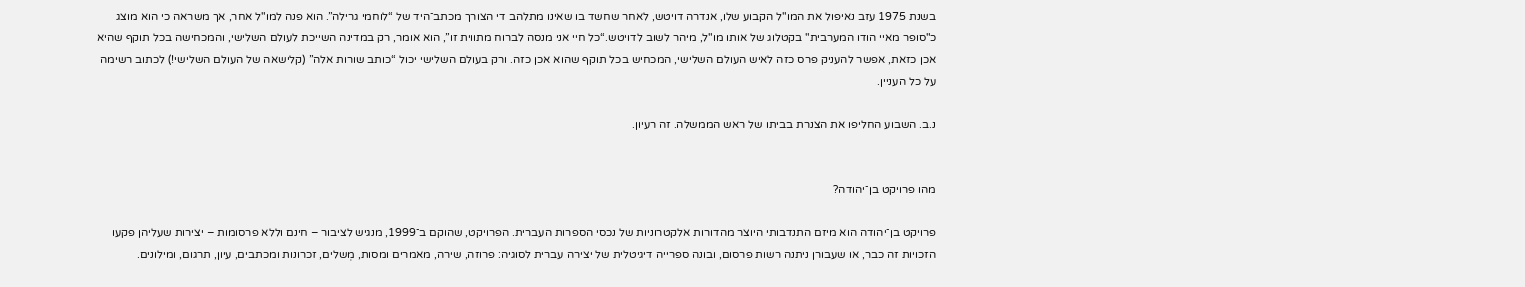בשנת 1975 עזב נאיפול את המו"ל הקבוע שלו, אנדרה דויטש, לאחר שחשד בו שאינו מתלהב די הצורך מכתב־היד של “לוחמי גרילה”. הוא פנה למו"ל אחר, אך משראה כי הוא מוצג כ"סופר מאיי הודו המערבית" בקטלוג של אותו מו"ל, מיהר לשוב לדויטש.“כל חיי אני מנסה לברוח מתווית זו”, הוא אומר, רק במדינה השייכת לעולם השלישי, והמכחישה בכל תוקף שהיא אכן כזאת, אפשר להעניק פרס כזה לאיש העולם השלישי, המכחיש בכל תוקף שהוא אכן כזה. ורק בעולם השלישי יכול “כותב שורות אלה” (קלישאה של העולם השלישי!) לכתוב רשימה על כל העניין.

נ.ב. השבוע החליפו את הצנרת בביתו של ראש הממשלה. זה רעיון.


מהו פרויקט בן־יהודה?

פרויקט בן־יהודה הוא מיזם התנדבותי היוצר מהדורות אלקטרוניות של נכסי הספרות העברית. הפרויקט, שהוקם ב־1999, מנגיש לציבור – חינם וללא פרסומות – יצירות שעליהן פקעו הזכויות זה כבר, או שעבורן ניתנה רשות פרסום, ובונה ספרייה דיגיטלית של יצירה עברית לסוגיה: פרוזה, שירה, מאמרים ומסות, מְשלים, זכרונות ומכתבים, עיון, תרגום, ומילונים.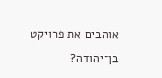אוהבים את פרויקט בן־יהודה?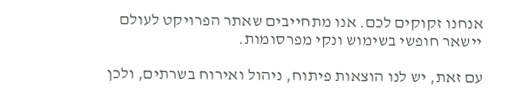אנחנו זקוקים לכם. אנו מתחייבים שאתר הפרויקט לעולם יישאר חופשי בשימוש ונקי מפרסומות.

עם זאת, יש לנו הוצאות פיתוח, ניהול ואירוח בשרתים, ולכן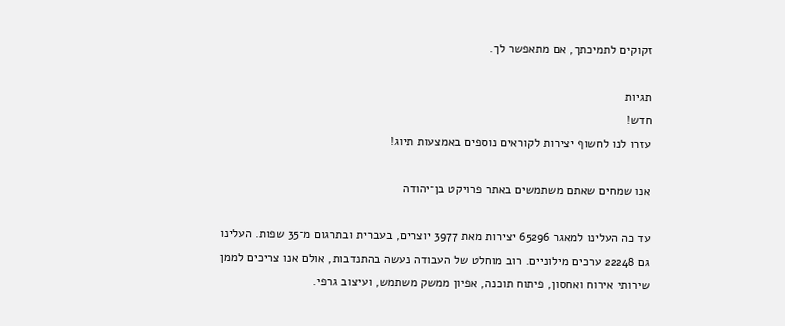זקוקים לתמיכתך, אם מתאפשר לך.

תגיות
חדש!
עזרו לנו לחשוף יצירות לקוראים נוספים באמצעות תיוג!

אנו שמחים שאתם משתמשים באתר פרויקט בן־יהודה

עד כה העלינו למאגר 65296 יצירות מאת 3977 יוצרים, בעברית ובתרגום מ־35 שפות. העלינו גם 22248 ערכים מילוניים. רוב מוחלט של העבודה נעשה בהתנדבות, אולם אנו צריכים לממן שירותי אירוח ואחסון, פיתוח תוכנה, אפיון ממשק משתמש, ועיצוב גרפי.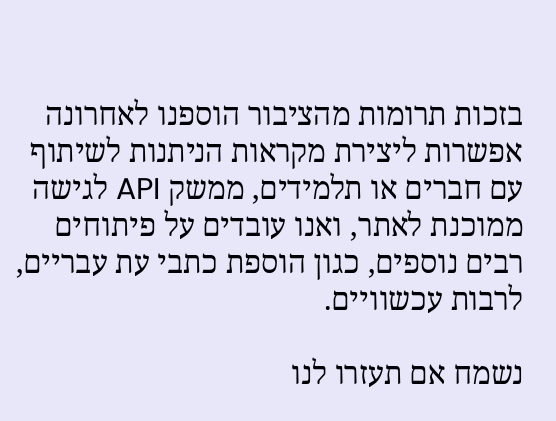בזכות תרומות מהציבור הוספנו לאחרונה אפשרות ליצירת מקראות הניתנות לשיתוף עם חברים או תלמידים, ממשק API לגישה ממוכנת לאתר, ואנו עובדים על פיתוחים רבים נוספים, כגון הוספת כתבי עת עבריים, לרבות עכשוויים.

נשמח אם תעזרו לנו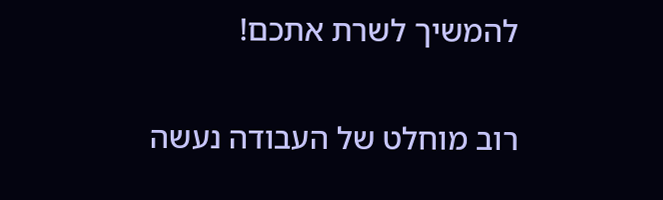להמשיך לשרת אתכם!

רוב מוחלט של העבודה נעשה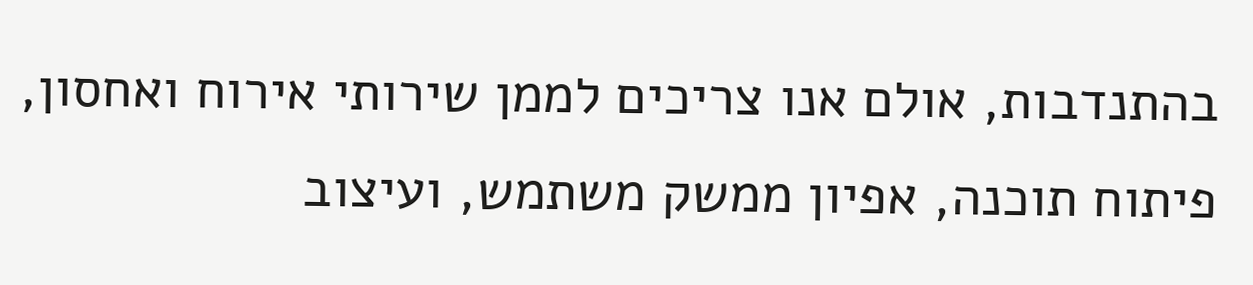בהתנדבות, אולם אנו צריכים לממן שירותי אירוח ואחסון, פיתוח תוכנה, אפיון ממשק משתמש, ועיצוב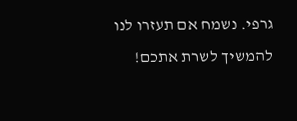גרפי. נשמח אם תעזרו לנו להמשיך לשרת אתכם!